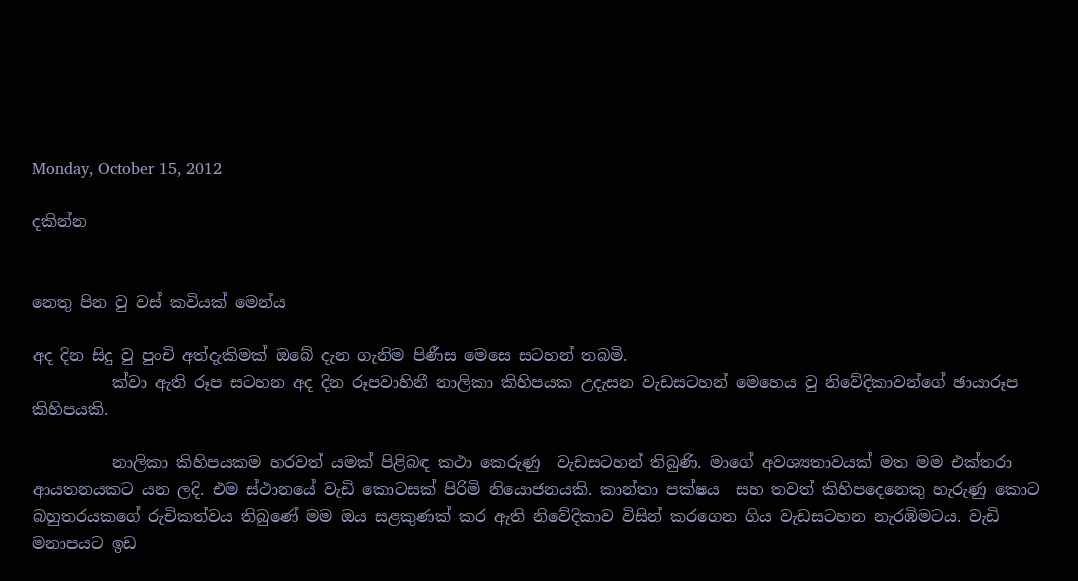Monday, October 15, 2012

දකින්න


නෙතු පින වු වස් කවියක් මෙන්ය

අද දින සිදු වු පුංචි අත්දැකිමක් ඔබේ දැන ගැනිම පිණීස මෙසෙ සටහන් තබමි.
          ක්වා ඇති රූප සටහන අද දින රූපවාහිනී නාලිකා කිහිපයක උදැසන වැඩසටහන් මෙහෙය වු නිවේදිකාවන්ගේ ඡායාරූප කිහිපයකි.

          නාලිකා කිහිපයකම හරවත් යමක් පිළිබඳ කථා කෙරුණු  වැඩසටහන් තිබුණි. මාගේ අවශ්‍යතාවයක් මත මම එක්තරා ආයතනයකට යන ලදි. එම ස්ථානයේ වැඩි කොටසක් පිරිමි නියොජනයකි. කාන්තා පක්ෂය  සහ තවත් කිහිපදෙනෙකු හැරුණු කොට බහුතරයකගේ රුචිකත්වය තිබුණේ මම ඔය සළකුණක් කර ඇති නිවේදිකාව විසින් කරගෙන ගිය වැඩසටහන නැරඹිමටය. වැඩි මනාපයට ඉඩ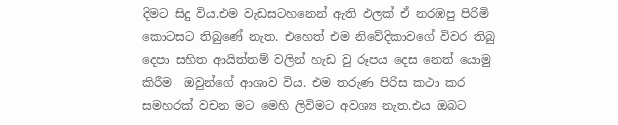දිමට සිදු විය.එම වැඩසටහනෙන් ඇති ඵලක් ඒ නරඹපු පිරිමි කොටසට තිබුණේ නැත. එහෙත් එම නිවේදිකාවගේ විවර තිබු දෙපා සහිත ආයිත්තම් වලින් හැඩ වු රූපය දෙස නෙත් යොමු කිරීම  ඔවුන්ගේ ආශාව විය. එම තරුණ පිරිස කථා කර සමහරක් වචන මට මෙහි ලිවිමට අවශ්‍ය නැත.එය ඔබට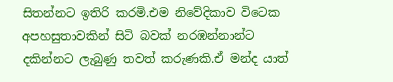සිතන්නට ඉතිරි කරමි.එම නිවේදිකාව විටෙක අපහසුතාවකින් සිටි බවක් නරඹන්නාන්ට දකින්නට ලැබුණු තවත් කරුණකි.ඒ මන්ද යාත්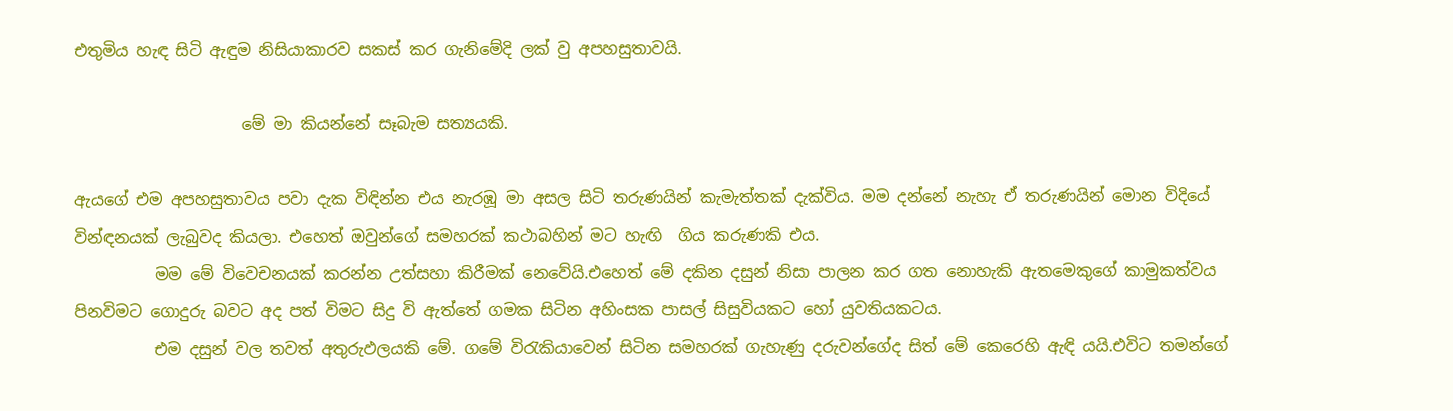එතුමිය හැඳ සිටි ඇඳුම නිසියාකාරව සකස් කර ගැනිමේදි ලක් වු අපහසුතාවයි.

                     මේ මා කියන්නේ සෑබැම සත්‍යයකි.

ඇයගේ එම අපහසුතාවය පවා දැක විඳින්න එය නැරඹූ මා අසල සිටි තරුණයින් කැමැත්තක් දැක්විය. මම දන්නේ නැහැ ඒ තරුණයින් මොන විදියේ වින්ඳනයක් ලැබුවද කියලා. එහෙත් ඔවුන්ගේ සමහරක් කථාබහින් මට හැඟි  ගිය කරුණ‍කි එය.
          මම මේ විවෙචනයක් කරන්න උත්සහා කිරීමක් නෙවේයි.එහෙත් මේ දකින දසුන් නිසා පාලන කර ගත නොහැකි ඇතමෙකුගේ කාමුකත්වය පිනවිමට ගොදුරු බවට අද පත් විමට සිදු වි ඇත්තේ ගමක සිටින අහිංසක පාසල් සිසුවියකට හෝ යුවතියකටය.
          එම දසුන් වල තවත් අතුරුඵලයකි මේ. ගමේ විරැකියාවෙන් සිටින සමහරක් ගැහැණු දරුවන්ගේද සිත් මේ කෙරෙහි ඇඳි යයි.එවිට තමන්ගේ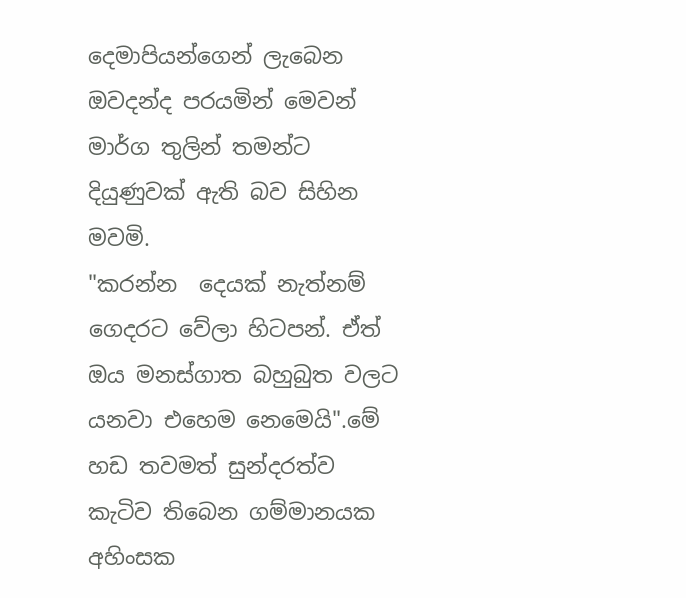දෙමාපියන්ගෙන් ලැබෙන ඔවදන්ද පරයමින් මෙවන් මාර්ග තුලින් තමන්ට දියුණුවක් ඇති බව සිහින මවමි.
"කරන්න  දෙයක් නැත්නම් ගෙදරට වේලා හිටපන්. ඒත් ඔය මනස්ගාත බහුබුත වලට යනවා එහෙම නෙමෙයි".මේ හඩ තවමත් සුන්දරත්ව කැටිව තිබෙන ගම්මානයක අහිංසක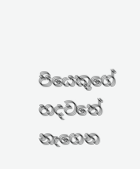පියෙකුගේ හදවතේ නැගෙන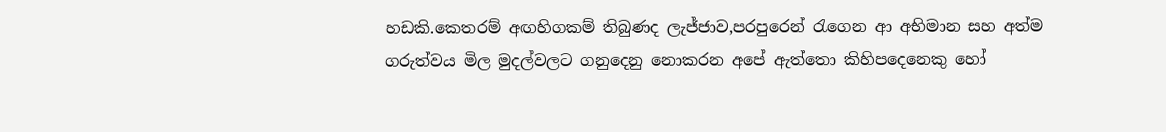හඩකි.කෙතරම් අඟහිගකම් තිබුණද ලැජ්ජාව,පරපුරෙන් රැගෙන ආ අභිමාන සහ අත්ම ගරුත්වය මිල මුදල්වලට ගනුදෙනු නොකරන අපේ ඇත්තො කිහිපදෙනෙකු හෝ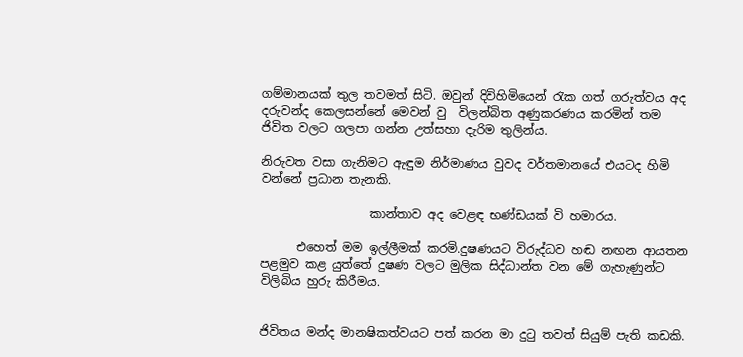ගම්මානයක් තුල තවමත් සිටි. ඔවුන් දිවිහිමියෙන් රැක ගත් ගරුත්වය අද දරුවන්ද කෙලසන්නේ මෙවන් වු  විලන්බිත අණුකරණය කරමින් තම ජිවිත වලට ගලපා ගන්න උත්සහා දැරිම තුලින්ය.

නිරුවත වසා ගැනිමට ඇඳුම නිර්මාණය වුවද වර්තමානයේ එයටද හිමි වන්නේ ප්‍රධාන තැනකි.

                  කාන්තාව අද වෙළඳ භණ්ඩයක් වි හමාරය.

      එහෙත් මම ඉල්ලීමක් කරමි.දුෂණයට විරුද්ධව හඬ නඟන ආයතන පළමුව කළ යුත්තේ දුෂණ වලට මුලික සිද්ධාන්ත වන මේ ගැහැණුන්ට විලිබිය හුරු කිරීමය.


ජිවිතය මන්ද මානෂිකත්වයට පත් කරන මා දුටු තවත් සියුම් පැති කඩකි.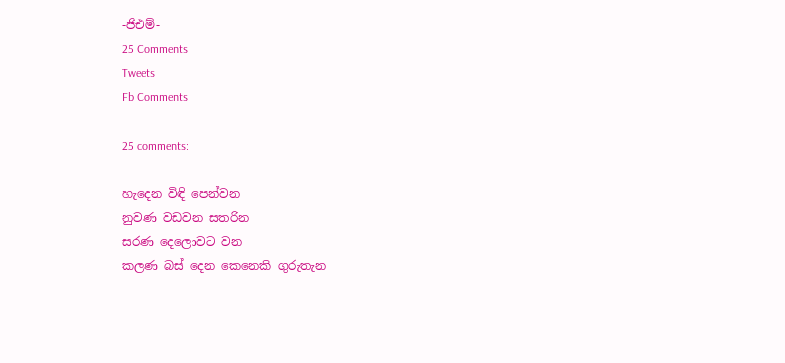-ජිඑම්-
25 Comments
Tweets
Fb Comments

25 comments:

හැදෙන විඳි පෙන්වන
නුවණ වඩවන සතරින
සරණ දෙලොවට වන
කලණ බස් දෙන කෙනෙකි ගුරුතැන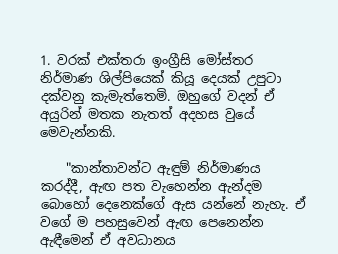1. වරක් එක්තරා ඉංග්‍රීසි මෝස්‌තර නිර්මාණ ශිල්පියෙක් කියූ දෙයක් උපුටා දක්වනු කැමැත්තෙමි. ඔහුගේ වදන් ඒ අයුරින් මතක නැතත් අදහස වුයේ මෙවැන්නකි.

    "කාන්තාවන්ට ඇඳුම් නිර්මාණය කරද්දී, ඇඟ පත වැහෙන්න ඇන්දම බොහෝ දෙනෙක්ගේ ඇස යන්නේ නැහැ. ඒ වගේ ම පහසුවෙන් ඇඟ පෙනෙන්න ඇඳීමෙන් ඒ අවධානය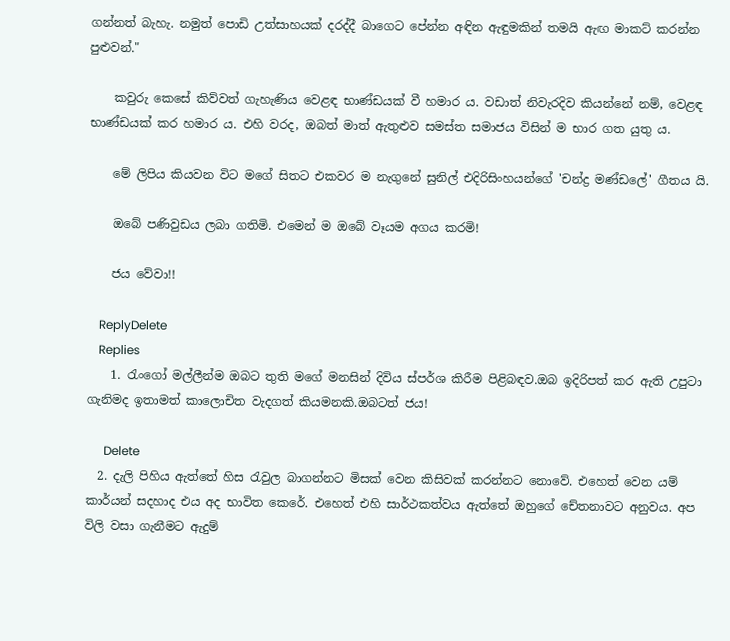ගන්නත් බැහැ. නමුත් පොඩි උත්සාහයක් දරද්දී බාගෙට පේන්න අඳින ඇඳුමකින් තමයි ඇඟ මාකට් කරන්න පුළුවන්."

    කවුරු කෙසේ කිව්වත් ගැහැණිය වෙළඳ භාණ්ඩයක් වී හමාර ය. වඩාත් නිවැරදිව කියන්නේ නම්, වෙළඳ භාණ්ඩයක් කර හමාර ය. එහි වරද, ඔබත් මාත් ඇතුළුව සමස්ත සමාජය විසින් ම භාර ගත යුතු ය.

    මේ ලිපිය කියවන විට මගේ සිතට එකවර ම නැගුනේ සුනිල් එදිරිසිංහයන්ගේ 'චන්ද්‍ර මණ්ඩලේ' ගීතය යි.

    ඔබේ පණිවුඩය ලබා ගතිමි. එමෙන් ම ඔබේ වෑයම අගය කරමි!

    ජය වේවා!!

    ReplyDelete
    Replies
    1. රැංගෝ මල්ලීන්ම ඔබට තුති මගේ මනසින් දිවිය ස්පර්ශ කිරීම පිළිබඳව.ඔබ ඉදිරිපත් කර ඇති උපුටා ගැනිමද ඉතාමත් කාලොචිත වැදගත් කියමනකි.ඔබටත් ජය!

      Delete
  2. දැලි පිහිය ඇත්තේ හිස රැවුල බාගන්නට මිසක් වෙන කිසිවක් කරන්නට නොවේ. එහෙත් වෙන යම් කාර්යන් සදහාද එය අද භාවිත කෙරේ. එහෙත් එහි සාර්ථකත්වය ඇත්තේ ඔහුගේ චේතනාවට අනුවය. අප විලි වසා ගැනීමට ඇදුම්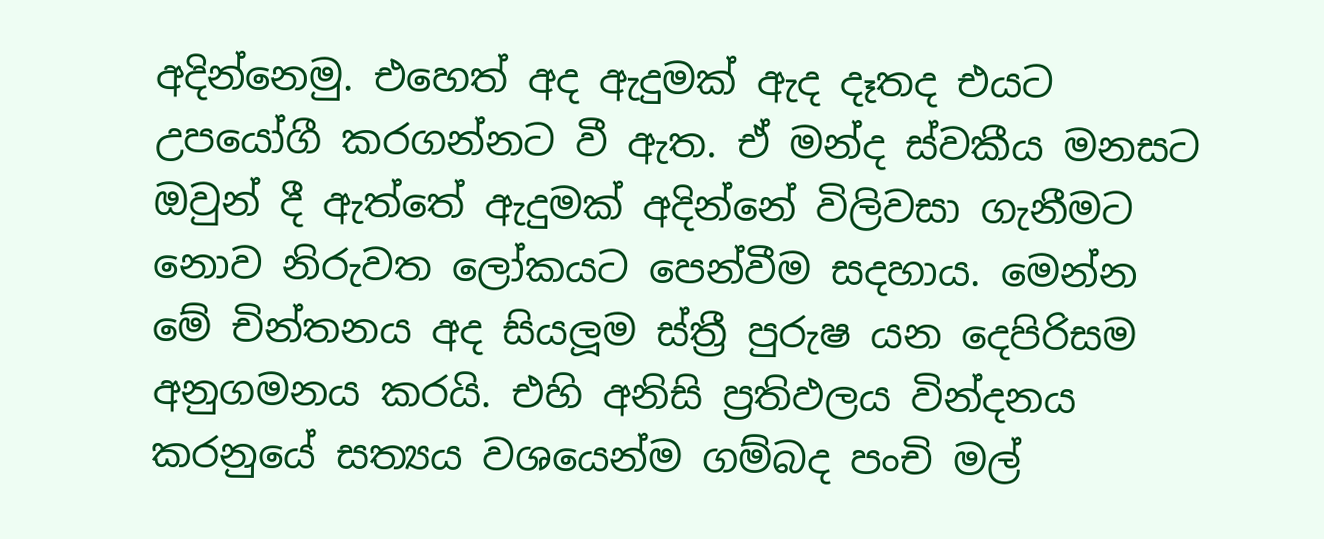අදින්නෙමු. එහෙත් අද ඇදුමක් ඇද දෑතද එයට උපයෝගී කරගන්නට වී ඇත. ඒ මන්ද ස්වකීය මනසට ඔවුන් දී ඇත්තේ ඇදුමක් අදින්නේ විලිවසා ගැනීමට නොව නිරුවත ලෝකයට පෙන්වීම සදහාය. මෙන්න මේ චින්තනය අද සියලූම ස්ත්‍රී පුරුෂ යන දෙපිරිසම අනුගමනය කරයි. එහි අනිසි ප්‍රතිඵලය වින්දනය කරනුයේ සත්‍යය වශයෙන්ම ගම්බද පංචි මල්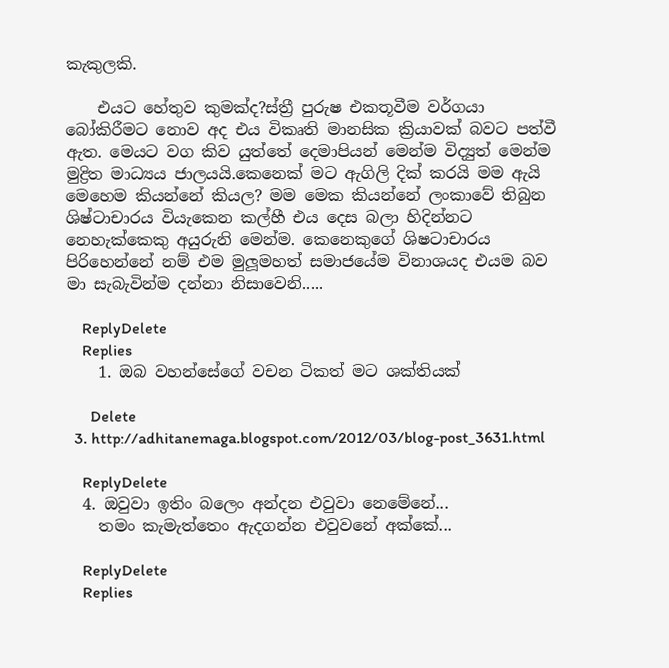කැකුලකි.

    එයට හේතුව කුමක්ද?ස්ත්‍රී පුරුෂ එකතූවීම වර්ගයා බෝකිරීමට නොව අද එය විකෘති මානසික ක්‍රියාවක් බවට පත්වී ඇත. මෙයට වග කිව යුත්තේ දෙමාපියන් මෙන්ම විද්‍යුත් මෙන්ම මුද්‍රිත මාධ්‍යය ජාලයයි.කෙනෙක් මට ඇගිලි දික් කරයි මම ඇයි මෙහෙම කියන්නේ කියල? මම මෙක කියන්නේ ලංකාවේ තිබුන ශිෂ්ටාචාරය වියැකෙන කල්හී එය දෙස බලා හිදින්නට නෙහැක්කෙකු අයුරුනි මෙන්ම. කෙනෙකුගේ ශිෂටාචාරය පිරිහෙන්නේ නම් එම මුලූමහත් සමාජයේම විනාශයද එයම බව මා සැබැවින්ම දන්නා නිසාවෙනි.....

    ReplyDelete
    Replies
    1. ඔබ වහන්සේගේ වචන ටිකත් මට ශක්තියක්

      Delete
  3. http://adhitanemaga.blogspot.com/2012/03/blog-post_3631.html

    ReplyDelete
  4. ඔවුවා ඉතිං බලෙං අන්දන එවුවා නෙමේනේ...
    තමං කැමැත්තෙං ඇදගන්න එවුවනේ අක්කේ...

    ReplyDelete
    Replies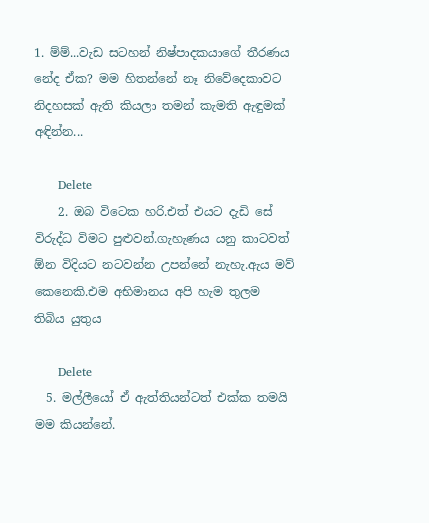1. ම්ම්...වැඩ සටහන් නිෂ්පාදකයාගේ තීරණය නේද ඒක? මම හිතන්නේ නෑ නිවේදෙකාවට නිදහසක් ඇති කියලා තමන් කැමති ඇඳුමක් අඳින්න...

      Delete
    2. ඔබ විටෙක හරි.එත් එයට දැඩි සේ විරුද්ධ විමට පුළුවන්.ගැහැණය යනු කාටවත් ඕන විදියට නටවන්න උපන්නේ නැහැ.ඇය මව් කෙනෙකි.එම අභිමානය අපි හැම තුලම තිබිය යුතුය

      Delete
  5. මල්ලීයෝ ඒ ඇත්තියන්ටත් එක්ක තමයි මම කියන්නේ.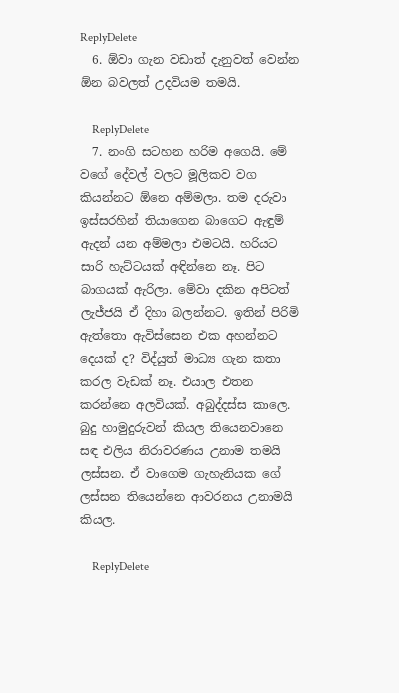ReplyDelete
  6. ඕවා ගැන වඩාත් දැනුවත් වෙන්න ඕන බවලත් උදවියම තමයි.

    ReplyDelete
  7. නංගි සටහන හරිම අගෙයි. මේ වගේ දේවල් වලට මූලිකව වග කියන්නට ඕනෙ අම්මලා. තම දරුවා ඉස්සරහින් තියාගෙන බාගෙට ඇඳුම් ඇදන් යන අම්මලා එමටයි. හරියට සාරි හැට්ටයක් අඳින්නෙ නෑ. පිට බාගයක් ඇරිලා. මේවා දකින අපිටත් ලැජ්ජයි ඒ දිහා බලන්නට. ඉතින් පිරිමි ඇත්තො ඇවිස්සෙන එක අහන්නට දෙයක් ද? විද්යුත් මාධ්‍ය ගැන කතා කරල වැඩක් නෑ. එයාල එතන කරන්නෙ අලවියක්. අබුද්දස්ස කාලෙ. බුදු හාමුදුරුවන් කියල තියෙනවානෙ සඳ එලිය නිරාවරණය උනාම තමයි ලස්සන. ඒ වාගෙම ගැහැනියක ගේ ලස්සන තියෙන්නෙ ආවරනය උනාමයි කියල.

    ReplyDelete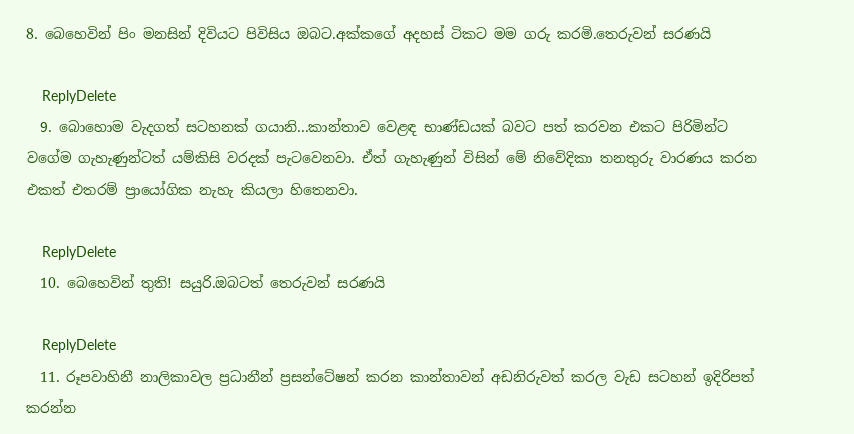8. බෙහෙවින් පිං මනසින් දිවියට පිවිසිය ඔබට.අක්කගේ අදහස් ටිකට මම ගරු කරමි.තෙරුවන් සරණයි

    ReplyDelete
  9. බොහොම වැදගත් සටහනක් ගයානි...කාන්තාව වෙළඳ භාණ්ඩයක් බවට පත් කරවන එකට පිරිමින්ට වගේම ගැහැණුන්ටත් යම්කිසි වරදක් පැටවෙනවා. ඒත් ගැහැණුන් විසින් මේ නිවේදිකා තනතුරු වාරණය කරන එකත් එතරම් ප්‍රායෝගික නැහැ කියලා හිතෙනවා.

    ReplyDelete
  10. බෙහෙවින් තුති! සයුරි.ඔබටත් තෙරුවන් සරණයි

    ReplyDelete
  11. රූපවාහිනී නාලිකාවල ප්‍රධානීන් ප්‍රසන්ටේෂන් කරන කාන්තාවන් අඩනිරුවත් කරල වැඩ සටහන් ඉදිරිපත් කරන්න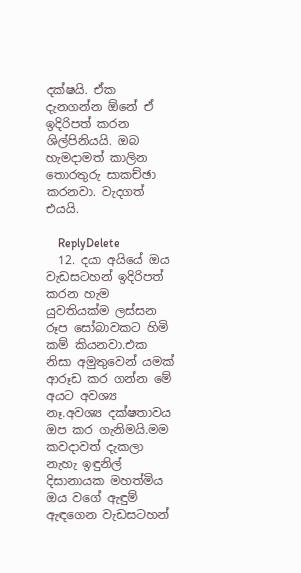දක්ෂයි. ඒක දැනගන්න ඕනේ ඒ ඉදිරිපත් කරන ශිල්පිනියයි. ඔබ හැමදාමත් කාලින තොරතුරු සාකච්ඡා කරනවා. වැදගත් එයයි.

    ReplyDelete
  12. දයා අයියේ ඔය වැඩසටහන් ඉදිරිපත් කරන හැම යුවතියක්ම ලස්සන රූප සෝබාවකට හිමි කම් කියනවා.එක නිසා අමුතුවෙන් යමක් ආරූඩ කර ගන්න මේ අයට අවශ්‍ය නෑ.අවශ්‍ය දක්ෂතාවය ඔප කර ගැනිමයි.මම කවදාවත් දැකලා නැහැ ඉඳුනිල් දිසානායක මහත්මිය ඔය වගේ ඇඳුම් ඇඳගෙන වැඩසටහන්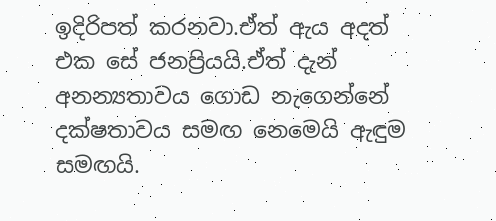ඉදිරිපත් කරනවා.ඒත් ඇය අදත් එක සේ ජනප්‍රියයි.ඒත් දැන් අනන්‍යතාවය ගොඩ නැගෙන්නේ දක්ෂතාවය සමඟ නෙමෙයි ඇඳුම සමඟයි.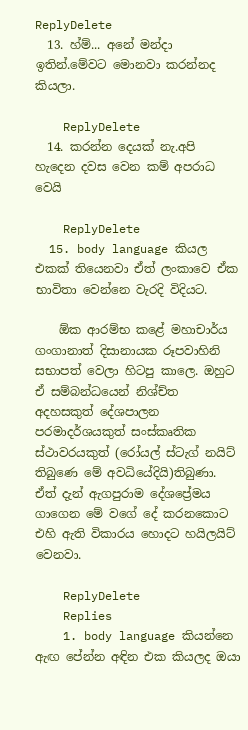ReplyDelete
  13. හ්ම්... අනේ මන්දා ඉතින්.මේවට මොනවා කරන්නද කියලා.

    ReplyDelete
  14. කරන්න දෙයක් නැ.අපි හැදෙන දවස වෙන කම් අපරාධ වෙයි

    ReplyDelete
  15. body language කියල එකක් තියෙනවා ඒත් ලංකාවෙ ඒක භාවිතා වෙන්නෙ වැරදි විදියට.

    ඕක ආරම්භ කළේ මහාචාර්ය ගංගානාත් දිසානායක රූපවාහිනි සභාපත් වෙලා හිටපු කාලෙ. ඔහුට ඒ සම්බන්ධයෙන් නිශ්ච්ත අදහසකුත් දේශපාලන පරමාදර්ශයකුත් සංස්කෘතික ස්ථාවරයකුත් (රෝයල් ස්ටැග් නයිට් තිබුණෙ මේ අවධියේදියි)තිබුණා. ඒත් දැන් ඇගපුරාම දේශප්‍රේමය ගාගෙන මේ වගේ දේ කරනකොට එහි ඇති විකාරය හොදට හයිලයිට් වෙනවා.

    ReplyDelete
    Replies
    1. body language කියන්නෙ ඇඟ පේන්න අඳින එක කියලද ඔයා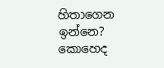හිතාගෙන ඉන්නෙ? කොහෙද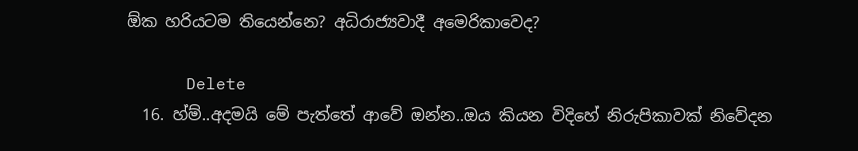ඕක හරියටම තියෙන්නෙ? අධිරාජ්‍යවාදී අමෙරිකාවෙද?

      Delete
  16. හ්ම්..අදමයි මේ පැත්තේ ආවේ ඔන්න..ඔය කියන විදිහේ නිරුපිකාවක් නිවේදන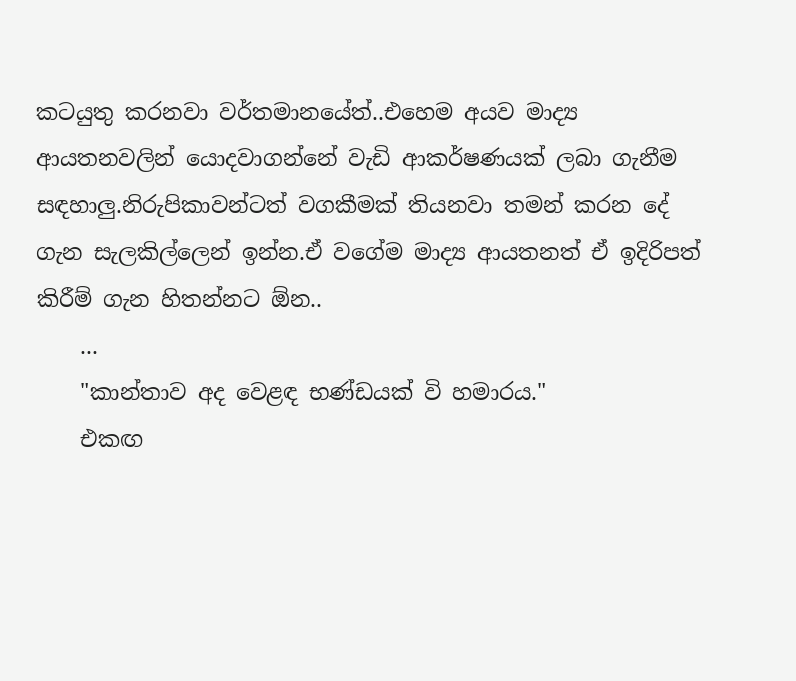කටයුතු කරනවා වර්තමානයේත්..එහෙම අයව මාද්‍ය ආයතනවලින් යොදවාගන්නේ වැඩි ආකර්ෂණයක් ලබා ගැනීම සඳහාලු.නිරුපිකාවන්ටත් වගකීමක් තියනවා තමන් කරන දේ ගැන සැලකිල්ලෙන් ඉන්න.ඒ වගේම මාද්‍ය ආයතනත් ඒ ඉදිරිපත් කිරීම් ගැන හිතන්නට ඕන..
    ...
    "කාන්තාව අද වෙළඳ භණ්ඩයක් වි හමාරය."
    එකඟ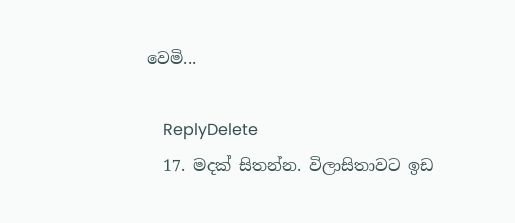වෙමි...

    ReplyDelete
  17. මදක් සිතන්න. විලාසිතාවට ඉඩ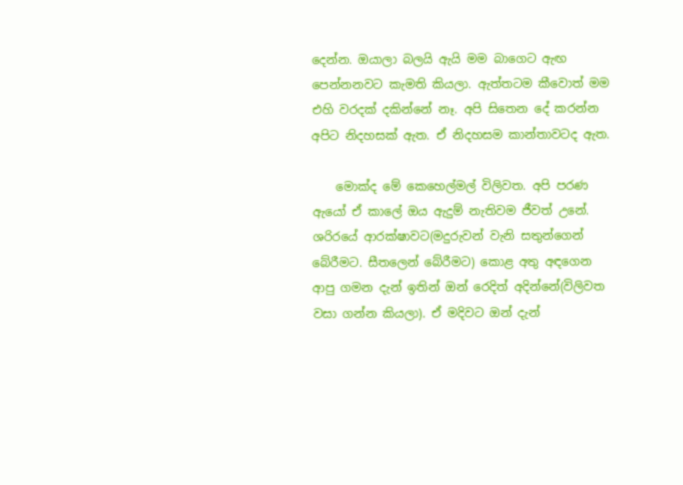දෙන්න. ඔයාලා බලයි ඇයි මම බාගෙට ඇඟ පෙන්නනවට කැමති කියලා. ඇත්තටම කීවොත් මම එහි වරදක් දකින්නේ නෑ. අපි සිතෙන දේ කරන්න අපිට නිදහසක් ඇත. ඒ නිදහසම කාන්තාවටද ඇත.

    මොක්ද මේ කෙහෙල්මල් විලිවත. අපි පරණ ඇයෝ ඒ කාලේ ඔය ඇදුම් නැතිවම ජීවත් උනේ. ශරිරයේ ආරක්ෂාවට(මදුරුවන් වැනි සතුන්ගෙන් බේරීමට. සීතලෙන් බේරීමට) කොළ අතු අඳගෙන ආපු ගමන දැන් ඉතින් ඔන් රෙදිත් අදින්නේ(විලිවත වසා ගන්න කියලා). ඒ මදිවට ඔන් දැන්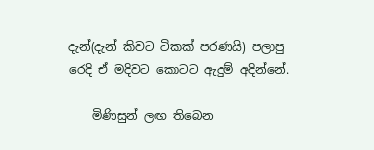දැන්(දැන් කිවට ටිකක් පරණයි) පලාපු රෙදි ඒ මදිවට කොටට ඇදුම් අදින්නේ.

    මිණිසුන් ලඟ තිබෙන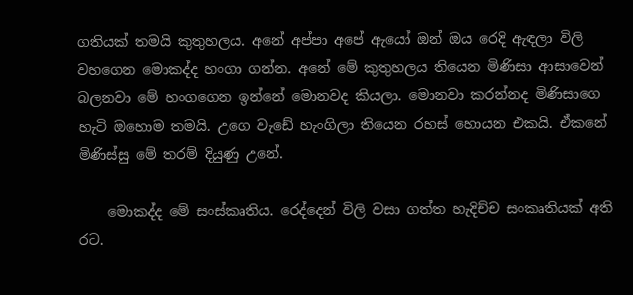ගතියක් තමයි කුතුහලය. අනේ අප්පා අපේ ඇයෝ ඔන් ඔය රෙදි ඇඳලා විලි වහගෙන මොකද්ද හංගා ගන්න. අනේ මේ කුතුහලය තියෙන මිණිසා ආසාවෙන් බලනවා මේ හංගගෙන ඉන්නේ මොනවද කියලා. මොනවා කරන්නද මිණිසාගෙ හැටි ඔහොම තමයි. උගෙ වැඩේ හැංගිලා තියෙන රහස් හොයන එකයි. ඒකනේ මිණිස්සු මේ තරම් දියුණු උනේ.

    මොකද්ද මේ සංස්කෘතිය. රෙද්දෙන් විලි වසා ගත්ත හැදිච්ච සංකෘතියක් අති රට.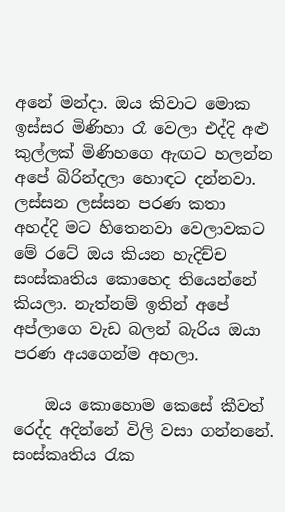අනේ මන්දා. ඔය කිවාට මොක ඉස්සර මිණිහා රෑ වෙලා එද්දි අළු කුල්ලක් මිණිහගෙ ඇඟට හලන්න අපේ බිරින්දලා හොඳට දන්නවා. ලස්සන ලස්සන පරණ කතා අහද්දි මට හිතෙනවා වෙලාවකට මේ රටේ ඔය කියන හැදිච්ච සංස්කෘතිය කොහෙද තියෙන්නේ කියලා. නැත්නම් ඉතින් අපේ අප්ලාගෙ වැඩ බලන් බැරිය ඔයා පරණ අයගෙන්ම අහලා.

    ඔය කොහොම කෙසේ කීවත් රෙද්ද අදින්නේ විලි වසා ගන්නනේ. සංස්කෘතිය රැක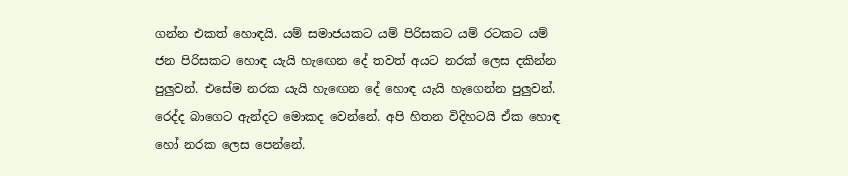ගන්න එකත් හොඳයි. යම් සමාජයකට යම් පිරිසකට යම් රටකට යම් ජන පිරිසකට හොඳ යැයි හැඟෙන දේ තවත් අයට නරක් ලෙස දකින්න පුලුවන්. එසේම නරක යැයි හැඟෙන දේ හොඳ යැයි හැගෙන්න පුලුවන්. රෙද්ද බාගෙට ඇන්දට මොකද වෙන්නේ. අපි හිතන විදිහටයි ඒක හොඳ හෝ නරක ලෙස පෙන්නේ.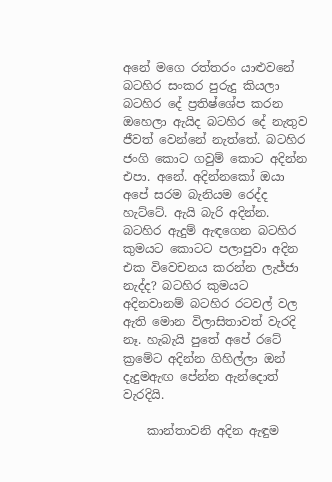අනේ මගෙ රත්තරං යාළුවනේ බටහිර සංකර පුරුදු කියලා බටහිර දේ ප්‍රතිෂ්ශේප කරන ඔහෙලා ඇයිද බටහිර දේ නැතුව ජීවත් වෙන්නේ නැත්තේ. බටහිර ජංගි කොට ගවුම් කොට අදින්න එපා. අනේ. අදින්නකෝ ඔයා අපේ සරම බැනියම රෙද්ද හැට්ටේ. ඇයි බැරි අදින්න. බටහිර ඇදුම් ඇඳගෙන බටහිර කුමයට කොටට පලාපුවා අදින එක විවෙචනය කරන්න ලැජ්ජා නැද්ද? බටහිර කුමයට අදිනවානම් බටහිර රටවල් වල ඇති මොන විලාසිතාවත් වැරදි නෑ. හැබැයි පුතේ අපේ රටේ ක්‍රමේට අදින්න ගිහිල්ලා ඔන් දැදුමඇඟ පේන්න ඇන්දොත් වැරදියි.

    කාන්තාවනි අදින ඇඳුම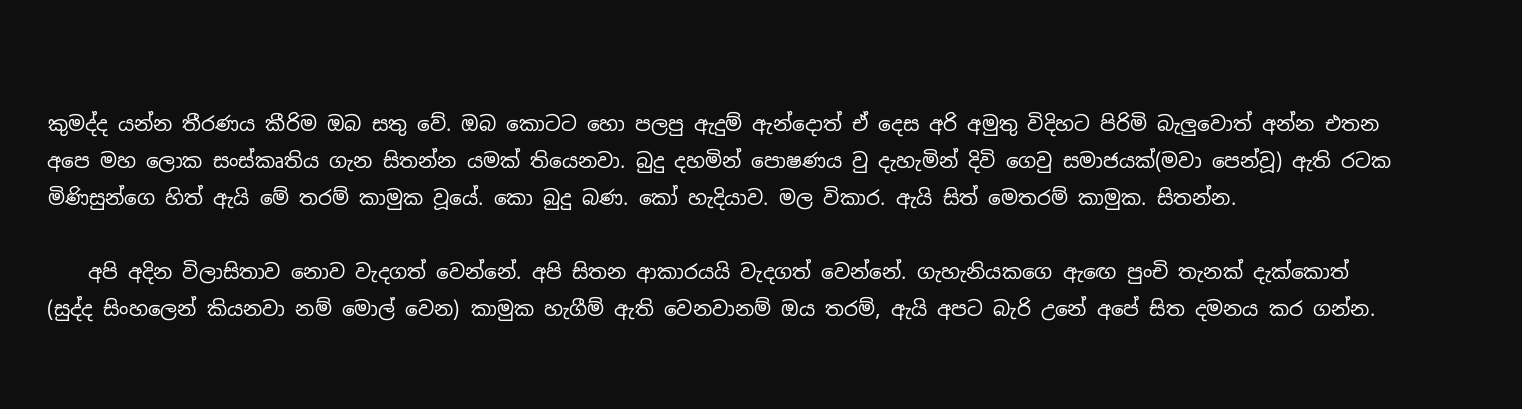කුමද්ද යන්න තීරණය කීරිම ඔබ සතු වේ. ඔබ කොටට හො පලපු ඇදුම් ඇන්දොත් ඒ දෙස අරි අමුතු විදිහට පිරිමි බැලුවොත් අන්න එතන අපෙ මහ ලොක සංස්කෘතිය ගැන සිතන්න යමක් තියෙනවා. බුදු දහමින් පොෂණය වු දැහැමින් දිවි ගෙවු සමාජයක්(මවා පෙන්වූ) ඇති රටක මිණිසුන්ගෙ හිත් ඇයි මේ තරම් කාමුක වූයේ. කො බුදු බණ. කෝ හැදියාව. මල විකාර. ඇයි සිත් මෙතරම් කාමුක. සිතන්න.

    අපි අදින විලාසිතාව නොව වැදගත් වෙන්නේ. අපි සිතන ආකාරයයි වැදගත් වෙන්නේ. ගැහැනියකගෙ ඇඟෙ පුංචි තැනක් දැක්කොත් (සුද්ද සිංහලෙන් කියනවා නම් මොල් වෙන) කාමුක හැගීම් ඇති වෙනවානම් ඔය තරම්, ඇයි අපට බැරි උනේ අපේ සිත දමනය කර ගන්න.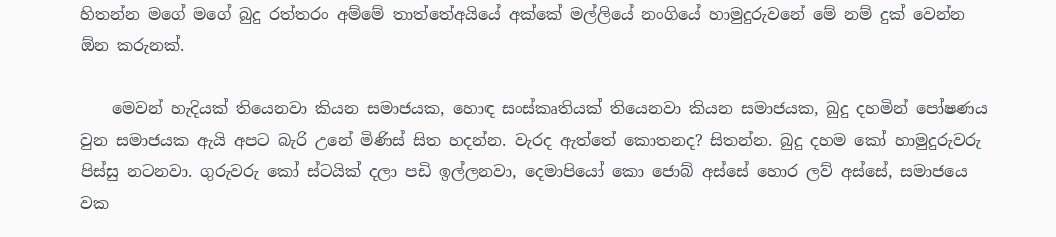හිතන්න මගේ මගේ බුදු රත්තරං අම්මේ තාත්තේඅයියේ අක්කේ මල්ලියේ නංගියේ හාමුදුරුවනේ මේ නම් දුක් වෙන්න ඕන කරුනක්.

    මෙවන් හැදියක් තියෙනවා කියන සමාජයක, හොඳ සංස්කෘතියක් තියෙනවා කියන සමාජයක, බුදු දහමින් පෝෂණය වුන සමාජයක ඇයි අපට බැරි උනේ මිණිස් සිත හදන්න. වැරද ඇත්තේ කොතනද? සිතන්න. බුදු දහම කෝ හාමුදුරුවරු පිස්සු නටනවා. ගුරුවරු කෝ ස්ටයික් දලා පඩි ඉල්ලනවා, දෙමාපියෝ කො ජොබ් අස්සේ හොර ලව් අස්සේ, සමාජයෙ වක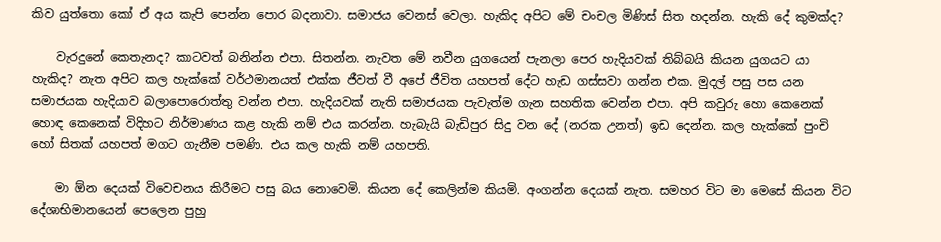කිව යුත්තො කෝ ඒ අය කැපි පෙන්න පොර බදනාවා. සමාජය වෙනස් වෙලා. හැකිද අපිට මේ චංචල මිණිස් සිත හදන්න. හැකි දේ කුමක්ද?

    වැරදුනේ කෙතැනද? කාටවත් බනින්න එපා. සිතන්න. නැවත මේ නවීන යුගයෙන් පැනලා පෙර හැදියවක් තිබ්බයි කියන යුගයට යා හැකිද? නැත අපිට කල හැක්කේ වර්ථමානයත් එක්ක ජීවත් වී අපේ ජීවිත යහපත් දේට හැඩ ගස්සවා ගන්න එක. මුදල් පසු පස යන සමාජයක හැදියාව බලාපොරොත්තු වන්න එපා. හැදියවක් නැති සමාජයක පැවැත්ම ගැන සහතික වෙන්න එපා. අපි කවුරු හො කෙනෙක් හොඳ කෙනෙක් විදිහට නිර්මාණය කළ හැකි නම් එය කරන්න. හැබැයි බැඩිපුර සිදු වන දේ (නරක උනත්) ඉඩ දෙන්න. කල හැක්කේ පුංචි හෝ සිතක් යහපත් මගට ගැනීම පමණි. එය කල හැකි නම් යහපති.

    මා ඕන දෙයක් විවෙචනය කිරීමට පසු බය නොවෙමි. කියන දේ කෙලින්ම කියමි. අංගන්න දෙයක් නැත. සමහර විට මා මෙසේ කියන විට දේශාභිමානයෙන් පෙලෙන පුහු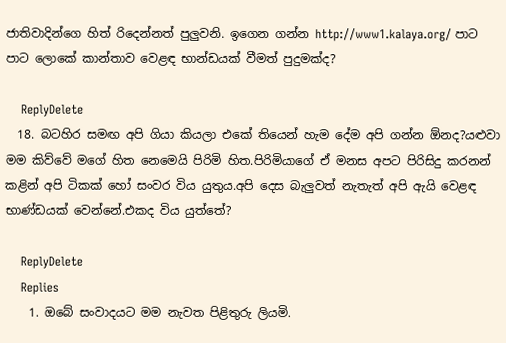ජාතිවාදින්ගෙ හිත් රිදෙන්නත් පුලුවනි. ඉගෙන ගන්න http://www1.kalaya.org/ පාට පාට ලොකේ කාන්තාව වෙළඳ භාන්ඩයක් වීමත් පුදුමක්ද?

    ReplyDelete
  18. බටහිර සමඟ අපි ගියා කියලා එකේ තියෙන් හැම දේම අපි ගන්න ඕනද?යළුවා මම කිව්වේ මගේ හිත නෙමෙයි පිරිමි හිත.පිරිමියාගේ ඒ මනස අපට පිරිසිදු කරනන් කළින් අපි ටිකක් හෝ සංවර විය යුතුය.අපි දෙස බැලුවත් නැතැත් අපි ඇයි වෙළඳ භාණ්ඩයක් වෙන්නේ.එකද විය යුත්තේ?

    ReplyDelete
    Replies
    1. ඔබේ සංවාදයට මම නැවත පිළිතුරු ලියමි.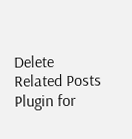Delete
Related Posts Plugin for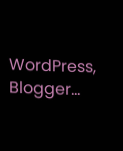WordPress, Blogger...